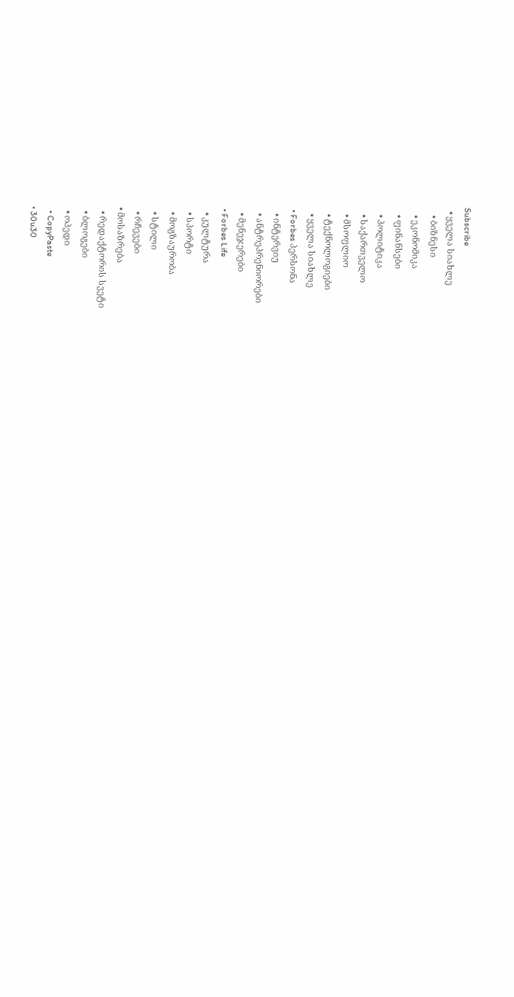Subscribe
  • ყველა სიახლე
    • ბიზნესი
    • ეკონომიკა
    • ფინანსები
    • პოლიტიკა
    • საქართველო
    • მსოფლიო
    • ტექნოლოგიები
    • ყველა სიახლე
  • Forbes პერსონა
    • ინტერვიუ
    • ანტრეპრენიორები
    • მენეჯერები
  • Forbes Life
    • კულტურა
    • სპორტი
    • მოგზაურობა
    • სტილი
    • რჩევები
  • მოსაზრება
    • რედაქტორის სვეტი
    • ბლოგები
    • ოპედი
    • CopyPaste
  • 30u30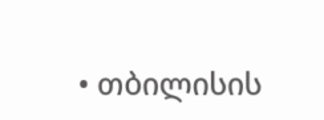• თბილისის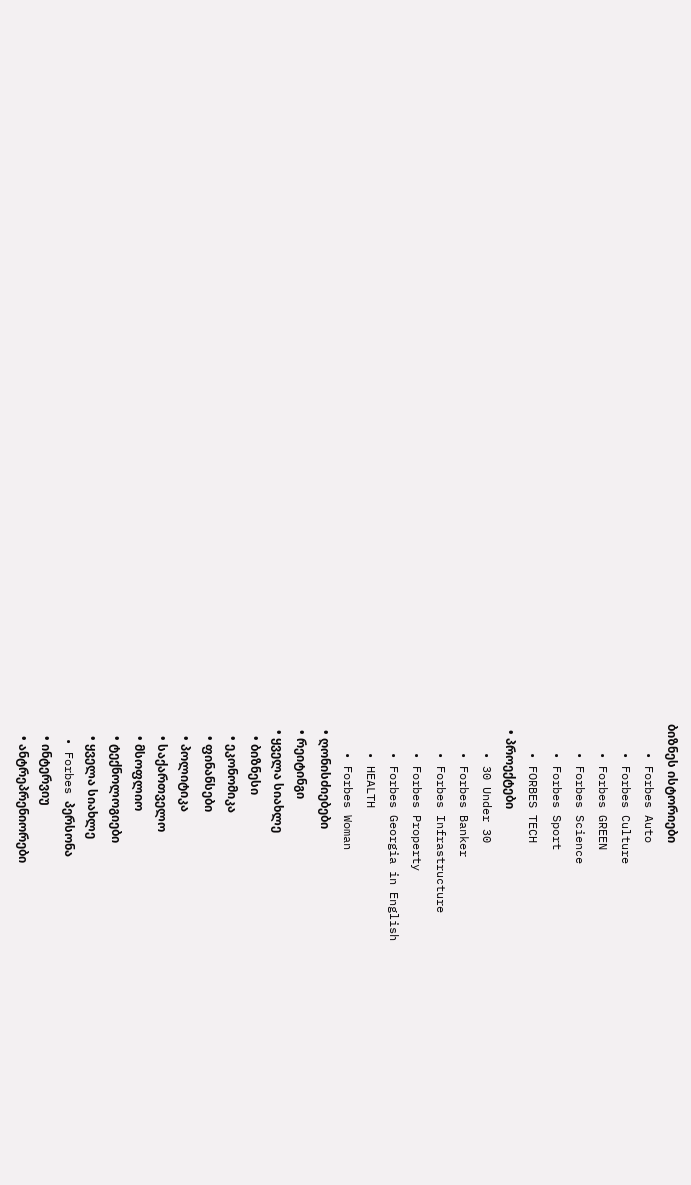ბიზნეს ისტორიები
    • Forbes Auto
    • Forbes Culture
    • Forbes GREEN
    • Forbes Science
    • Forbes Sport
    • FORBES TECH
  • პროექტები
    • 30 Under 30
    • Forbes Banker
    • Forbes Infrastructure
    • Forbes Property
    • Forbes Georgia in English
    • HEALTH
    • Forbes Woman
  • ღონისძიებები
  • რეიტინგი
  • ყველა სიახლე
    • ბიზნესი
    • ეკონომიკა
    • ფინანსები
    • პოლიტიკა
    • საქართველო
    • მსოფლიო
    • ტექნოლოგიები
    • ყველა სიახლე
  • Forbes პერსონა
    • ინტერვიუ
    • ანტრეპრენიორები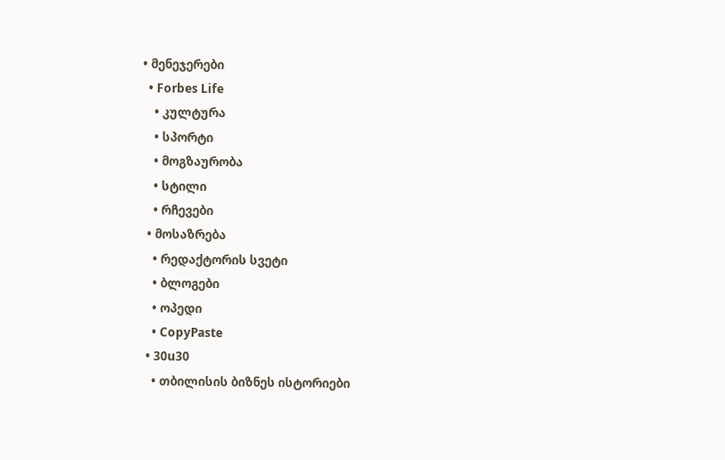• მენეჯერები
  • Forbes Life
    • კულტურა
    • სპორტი
    • მოგზაურობა
    • სტილი
    • რჩევები
  • მოსაზრება
    • რედაქტორის სვეტი
    • ბლოგები
    • ოპედი
    • CopyPaste
  • 30u30
    • თბილისის ბიზნეს ისტორიები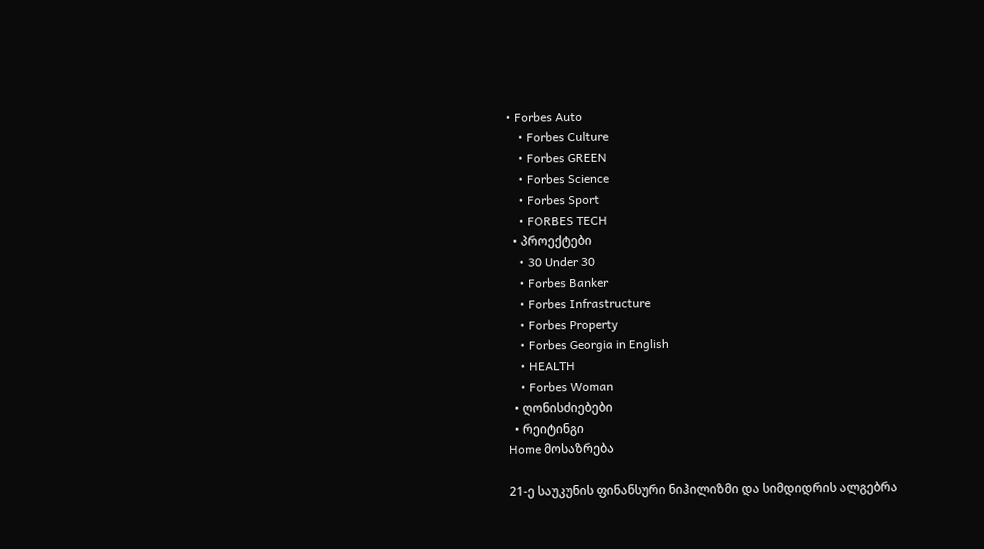• Forbes Auto
    • Forbes Culture
    • Forbes GREEN
    • Forbes Science
    • Forbes Sport
    • FORBES TECH
  • პროექტები
    • 30 Under 30
    • Forbes Banker
    • Forbes Infrastructure
    • Forbes Property
    • Forbes Georgia in English
    • HEALTH
    • Forbes Woman
  • ღონისძიებები
  • რეიტინგი
Home მოსაზრება

21-ე საუკუნის ფინანსური ნიჰილიზმი და სიმდიდრის ალგებრა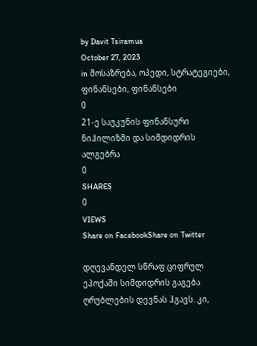by Davit Tsiramua
October 27, 2023
in მოსაზრება, ოპედი, სტრატეგიები, ფინანსები, ფინანსები
0
21-ე საუკუნის ფინანსური ნიჰილიზმი და სიმდიდრის ალგებრა
0
SHARES
0
VIEWS
Share on FacebookShare on Twitter

დღევანდელ სწრაფ ციფრულ ეპოქაში სიმდიდრის გაგება ღრუბლების დევნას ჰგავს. კი,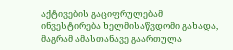აქტივების გაციფრულებამ ინვესტირება ხელმისაწვდომი გახადა, მაგრამ ამასთანავე გაართულა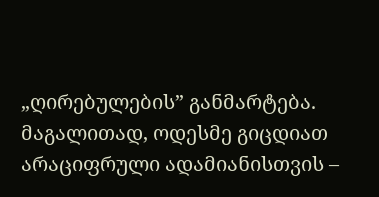„ღირებულების” განმარტება. მაგალითად, ოდესმე გიცდიათ არაციფრული ადამიანისთვის –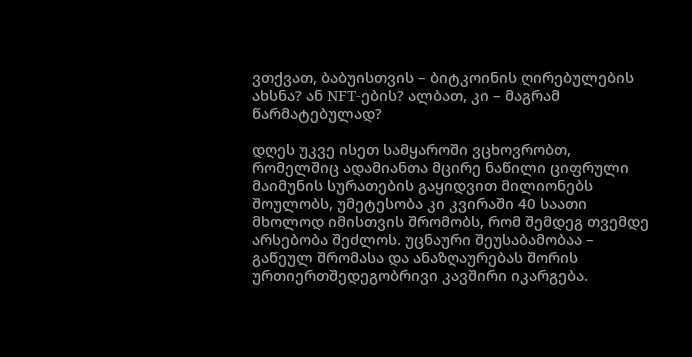ვთქვათ, ბაბუისთვის – ბიტკოინის ღირებულების ახსნა? ან NFT-ების? ალბათ, კი – მაგრამ წარმატებულად?

დღეს უკვე ისეთ სამყაროში ვცხოვრობთ, რომელშიც ადამიანთა მცირე ნაწილი ციფრული მაიმუნის სურათების გაყიდვით მილიონებს შოულობს, უმეტესობა კი კვირაში 40 საათი მხოლოდ იმისთვის შრომობს, რომ შემდეგ თვემდე არსებობა შეძლოს. უცნაური შეუსაბამობაა – გაწეულ შრომასა და ანაზღაურებას შორის ურთიერთშედეგობრივი კავშირი იკარგება.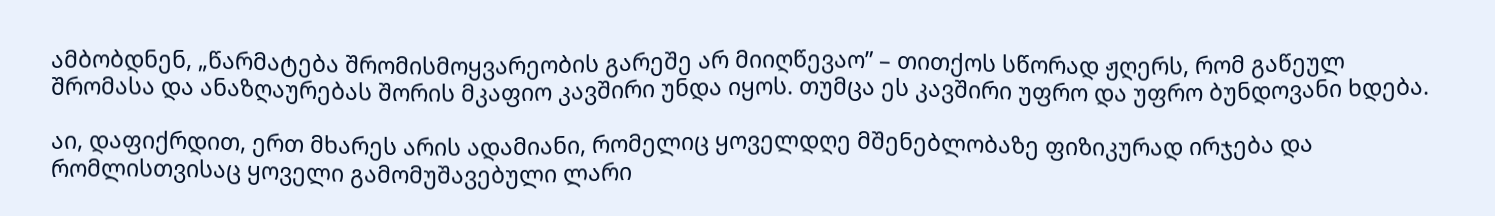ამბობდნენ, „წარმატება შრომისმოყვარეობის გარეშე არ მიიღწევაო” – თითქოს სწორად ჟღერს, რომ გაწეულ შრომასა და ანაზღაურებას შორის მკაფიო კავშირი უნდა იყოს. თუმცა ეს კავშირი უფრო და უფრო ბუნდოვანი ხდება.

აი, დაფიქრდით, ერთ მხარეს არის ადამიანი, რომელიც ყოველდღე მშენებლობაზე ფიზიკურად ირჯება და რომლისთვისაც ყოველი გამომუშავებული ლარი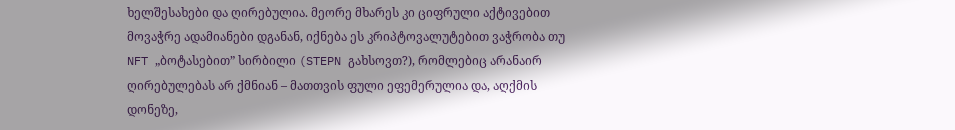ხელშესახები და ღირებულია. მეორე მხარეს კი ციფრული აქტივებით მოვაჭრე ადამიანები დგანან, იქნება ეს კრიპტოვალუტებით ვაჭრობა თუ NFT „ბოტასებით” სირბილი (STEPN გახსოვთ?), რომლებიც არანაირ ღირებულებას არ ქმნიან – მათთვის ფული ეფემერულია და, აღქმის დონეზე,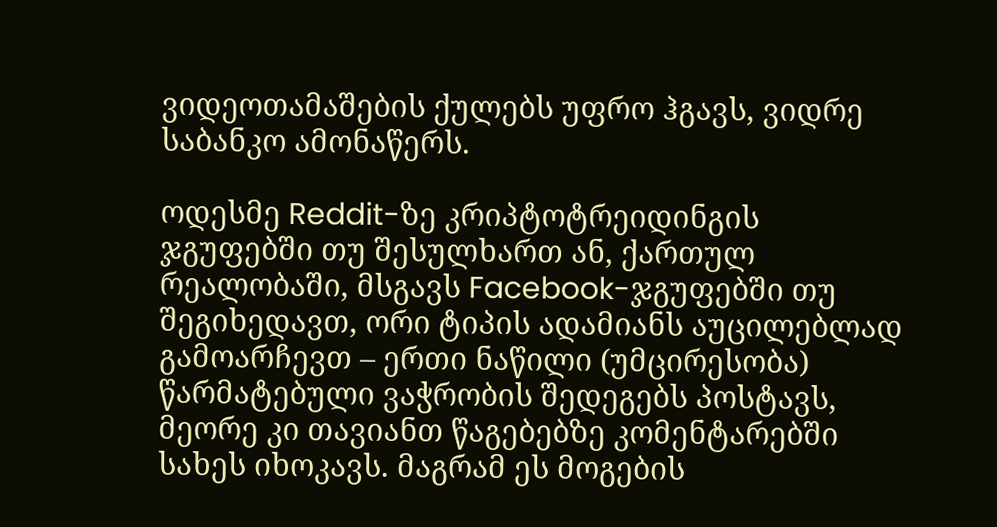ვიდეოთამაშების ქულებს უფრო ჰგავს, ვიდრე საბანკო ამონაწერს.

ოდესმე Reddit-ზე კრიპტოტრეიდინგის ჯგუფებში თუ შესულხართ ან, ქართულ რეალობაში, მსგავს Facebook-ჯგუფებში თუ შეგიხედავთ, ორი ტიპის ადამიანს აუცილებლად გამოარჩევთ – ერთი ნაწილი (უმცირესობა) წარმატებული ვაჭრობის შედეგებს პოსტავს, მეორე კი თავიანთ წაგებებზე კომენტარებში სახეს იხოკავს. მაგრამ ეს მოგების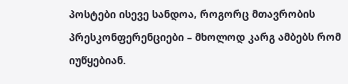პოსტები ისევე სანდოა, როგორც მთავრობის პრესკონფერენციები – მხოლოდ კარგ ამბებს რომ იუწყებიან.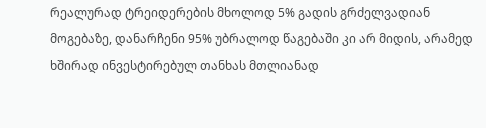რეალურად ტრეიდერების მხოლოდ 5% გადის გრძელვადიან მოგებაზე, დანარჩენი 95% უბრალოდ წაგებაში კი არ მიდის, არამედ ხშირად ინვესტირებულ თანხას მთლიანად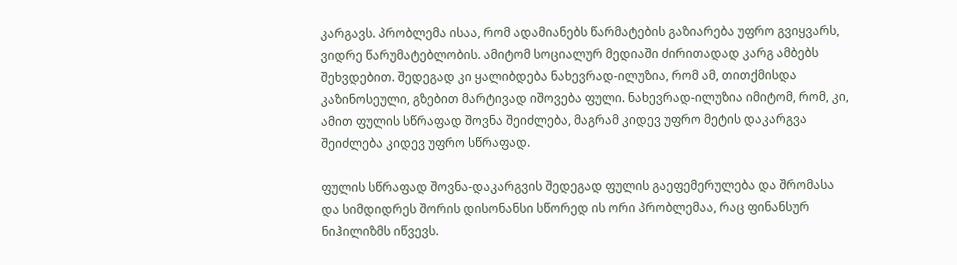კარგავს. პრობლემა ისაა, რომ ადამიანებს წარმატების გაზიარება უფრო გვიყვარს, ვიდრე წარუმატებლობის. ამიტომ სოციალურ მედიაში ძირითადად კარგ ამბებს შეხვდებით. შედეგად კი ყალიბდება ნახევრად-ილუზია, რომ ამ, თითქმისდა კაზინოსეული, გზებით მარტივად იშოვება ფული. ნახევრად-ილუზია იმიტომ, რომ, კი, ამით ფულის სწრაფად შოვნა შეიძლება, მაგრამ კიდევ უფრო მეტის დაკარგვა შეიძლება კიდევ უფრო სწრაფად.

ფულის სწრაფად შოვნა-დაკარგვის შედეგად ფულის გაეფემერულება და შრომასა და სიმდიდრეს შორის დისონანსი სწორედ ის ორი პრობლემაა, რაც ფინანსურ ნიჰილიზმს იწვევს.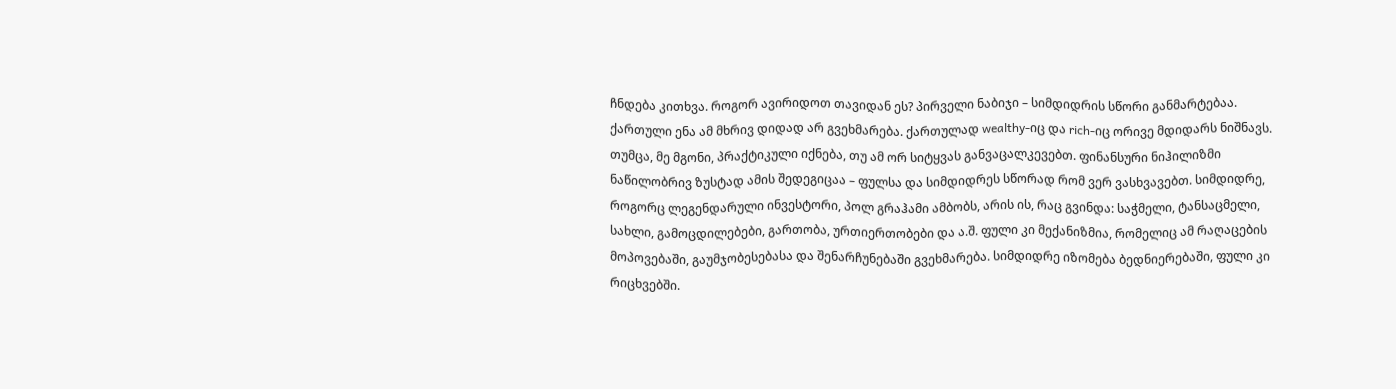ჩნდება კითხვა. როგორ ავირიდოთ თავიდან ეს? პირველი ნაბიჯი – სიმდიდრის სწორი განმარტებაა. ქართული ენა ამ მხრივ დიდად არ გვეხმარება. ქართულად wealthy-იც და rich-იც ორივე მდიდარს ნიშნავს. თუმცა, მე მგონი, პრაქტიკული იქნება, თუ ამ ორ სიტყვას განვაცალკევებთ. ფინანსური ნიჰილიზმი ნაწილობრივ ზუსტად ამის შედეგიცაა – ფულსა და სიმდიდრეს სწორად რომ ვერ ვასხვავებთ. სიმდიდრე, როგორც ლეგენდარული ინვესტორი, პოლ გრაჰამი ამბობს, არის ის, რაც გვინდა: საჭმელი, ტანსაცმელი, სახლი, გამოცდილებები, გართობა, ურთიერთობები და ა.შ. ფული კი მექანიზმია, რომელიც ამ რაღაცების მოპოვებაში, გაუმჯობესებასა და შენარჩუნებაში გვეხმარება. სიმდიდრე იზომება ბედნიერებაში, ფული კი რიცხვებში.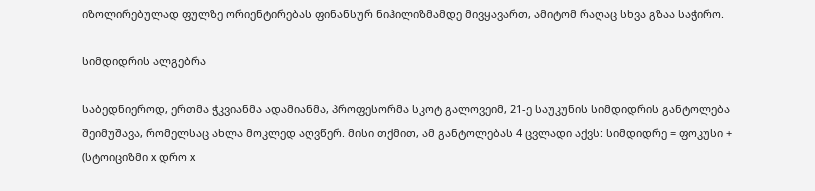იზოლირებულად ფულზე ორიენტირებას ფინანსურ ნიჰილიზმამდე მივყავართ, ამიტომ რაღაც სხვა გზაა საჭირო.

სიმდიდრის ალგებრა

საბედნიეროდ, ერთმა ჭკვიანმა ადამიანმა, პროფესორმა სკოტ გალოვეიმ, 21-ე საუკუნის სიმდიდრის განტოლება შეიმუშავა, რომელსაც ახლა მოკლედ აღვწერ. მისი თქმით, ამ განტოლებას 4 ცვლადი აქვს: სიმდიდრე = ფოკუსი + (სტოიციზმი x დრო x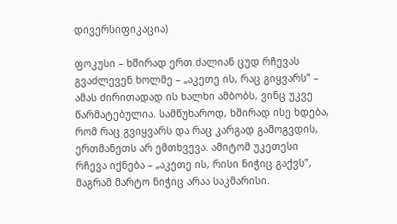დივერსიფიკაცია)

ფოკუსი – ხშირად ერთ ძალიან ცუდ რჩევას გვაძლევენ ხოლმე – „აკეთე ის, რაც გიყვარს” – ამას ძირითადად ის ხალხი ამბობს, ვინც უკვე წარმატებულია. სამწუხაროდ, ხშირად ისე ხდება, რომ რაც გვიყვარს და რაც კარგად გამოგვდის, ერთმანეთს არ ემთხვევა. ამიტომ უკეთესი რჩევა იქნება – „აკეთე ის, რისი ნიჭიც გაქვს”, მაგრამ მარტო ნიჭიც არაა საკმარისი.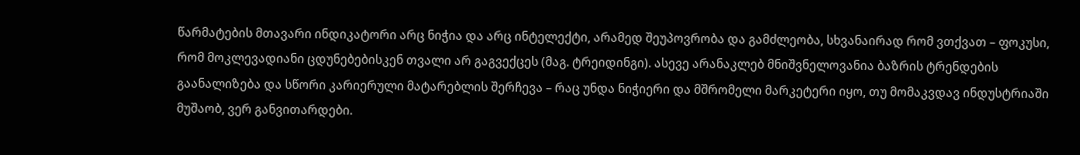წარმატების მთავარი ინდიკატორი არც ნიჭია და არც ინტელექტი, არამედ შეუპოვრობა და გამძლეობა, სხვანაირად რომ ვთქვათ – ფოკუსი, რომ მოკლევადიანი ცდუნებებისკენ თვალი არ გაგვექცეს (მაგ. ტრეიდინგი). ასევე არანაკლებ მნიშვნელოვანია ბაზრის ტრენდების გაანალიზება და სწორი კარიერული მატარებლის შერჩევა – რაც უნდა ნიჭიერი და მშრომელი მარკეტერი იყო, თუ მომაკვდავ ინდუსტრიაში მუშაობ, ვერ განვითარდები.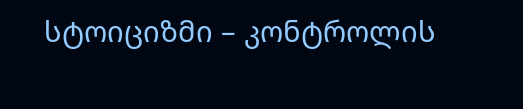სტოიციზმი – კონტროლის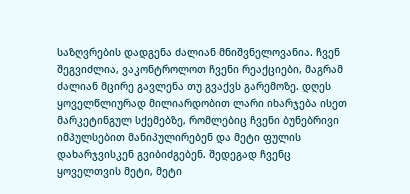საზღვრების დადგენა ძალიან მნიშვნელოვანია. ჩვენ შეგვიძლია, ვაკონტროლოთ ჩვენი რეაქციები, მაგრამ ძალიან მცირე გავლენა თუ გვაქვს გარემოზე. დღეს ყოველწლიურად მილიარდობით ლარი იხარჯება ისეთ მარკეტინგულ სქემებზე, რომლებიც ჩვენი ბუნებრივი იმპულსებით მანიპულირებენ და მეტი ფულის დახარჯვისკენ გვიბიძგებენ. შედეგად ჩვენც ყოველთვის მეტი, მეტი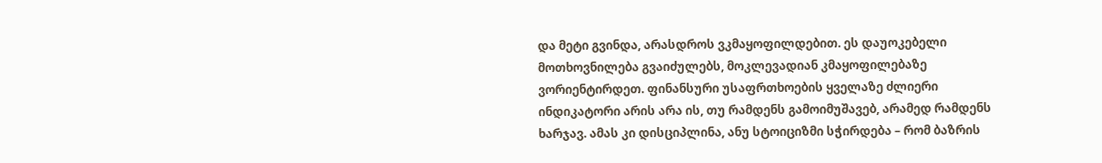და მეტი გვინდა, არასდროს ვკმაყოფილდებით. ეს დაუოკებელი მოთხოვნილება გვაიძულებს, მოკლევადიან კმაყოფილებაზე ვორიენტირდეთ. ფინანსური უსაფრთხოების ყველაზე ძლიერი ინდიკატორი არის არა ის, თუ რამდენს გამოიმუშავებ, არამედ რამდენს ხარჯავ. ამას კი დისციპლინა, ანუ სტოიციზმი სჭირდება – რომ ბაზრის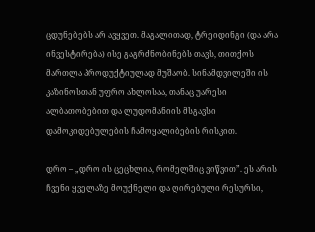ცდუნებებს არ ავყვეთ. მაგალითად, ტრეიდინგი (და არა ინვესტირება) ისე გაგრძნობინებს თავს, თითქოს მართლა პროდუქტიულად მუშაობ. სინამდვილეში ის კაზინოსთან უფრო ახლოსაა, თანაც უარესი ალბათობებით და ლუდომანიის მსგავსი დამოკიდებულების ჩამოყალიბების რისკით.

დრო – „დრო ის ცეცხლია, რომელშიც ვიწვით”. ეს არის ჩვენი ყველაზე მოუქნელი და ღირებული რესურსი,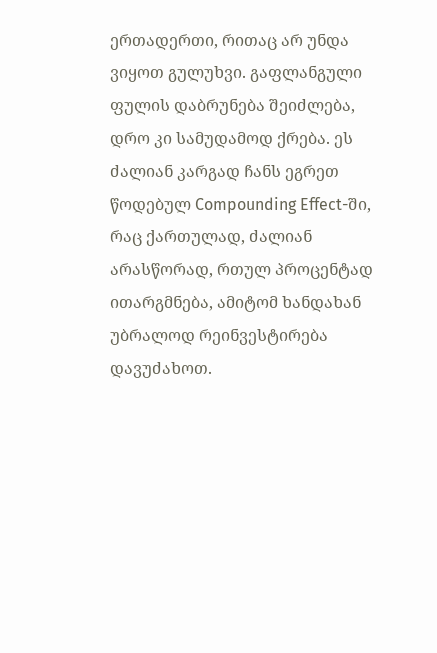ერთადერთი, რითაც არ უნდა ვიყოთ გულუხვი. გაფლანგული ფულის დაბრუნება შეიძლება, დრო კი სამუდამოდ ქრება. ეს ძალიან კარგად ჩანს ეგრეთ წოდებულ Compounding Effect-ში, რაც ქართულად, ძალიან არასწორად, რთულ პროცენტად ითარგმნება, ამიტომ ხანდახან უბრალოდ რეინვესტირება დავუძახოთ.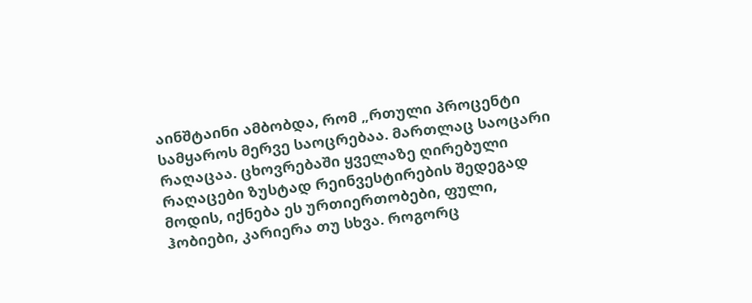აინშტაინი ამბობდა, რომ „რთული პროცენტი სამყაროს მერვე საოცრებაა. მართლაც საოცარი რაღაცაა. ცხოვრებაში ყველაზე ღირებული რაღაცები ზუსტად რეინვესტირების შედეგად მოდის, იქნება ეს ურთიერთობები, ფული, ჰობიები, კარიერა თუ სხვა. როგორც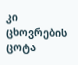კი ცხოვრების ცოტა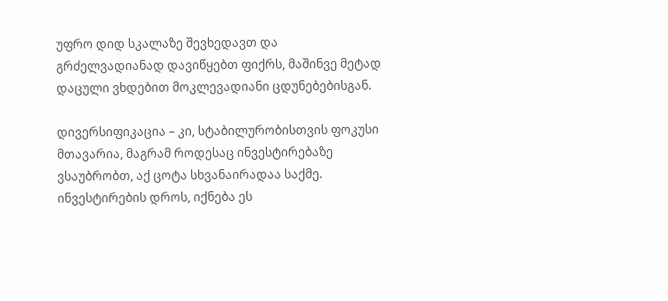უფრო დიდ სკალაზე შევხედავთ და გრძელვადიანად დავიწყებთ ფიქრს, მაშინვე მეტად დაცული ვხდებით მოკლევადიანი ცდუნებებისგან.

დივერსიფიკაცია – კი, სტაბილურობისთვის ფოკუსი მთავარია, მაგრამ როდესაც ინვესტირებაზე ვსაუბრობთ, აქ ცოტა სხვანაირადაა საქმე. ინვესტირების დროს, იქნება ეს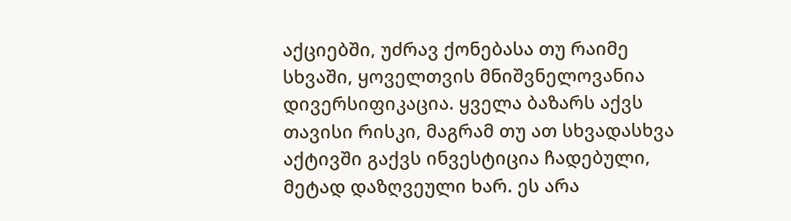აქციებში, უძრავ ქონებასა თუ რაიმე სხვაში, ყოველთვის მნიშვნელოვანია დივერსიფიკაცია. ყველა ბაზარს აქვს თავისი რისკი, მაგრამ თუ ათ სხვადასხვა აქტივში გაქვს ინვესტიცია ჩადებული, მეტად დაზღვეული ხარ. ეს არა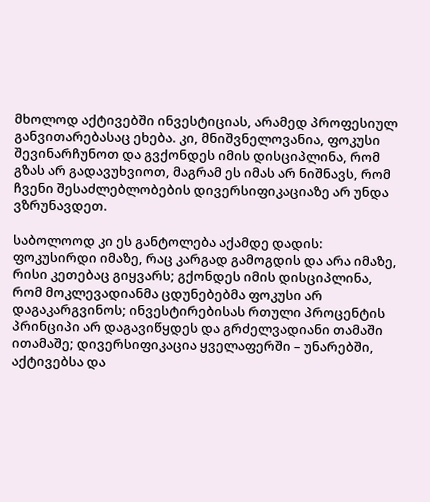მხოლოდ აქტივებში ინვესტიციას, არამედ პროფესიულ განვითარებასაც ეხება. კი, მნიშვნელოვანია, ფოკუსი შევინარჩუნოთ და გვქონდეს იმის დისციპლინა, რომ გზას არ გადავუხვიოთ, მაგრამ ეს იმას არ ნიშნავს, რომ ჩვენი შესაძლებლობების დივერსიფიკაციაზე არ უნდა ვზრუნავდეთ.

საბოლოოდ კი ეს განტოლება აქამდე დადის: ფოკუსირდი იმაზე, რაც კარგად გამოგდის და არა იმაზე, რისი კეთებაც გიყვარს; გქონდეს იმის დისციპლინა, რომ მოკლევადიანმა ცდუნებებმა ფოკუსი არ დაგაკარგვინოს; ინვესტირებისას რთული პროცენტის პრინციპი არ დაგავიწყდეს და გრძელვადიანი თამაში ითამაშე; დივერსიფიკაცია ყველაფერში – უნარებში, აქტივებსა და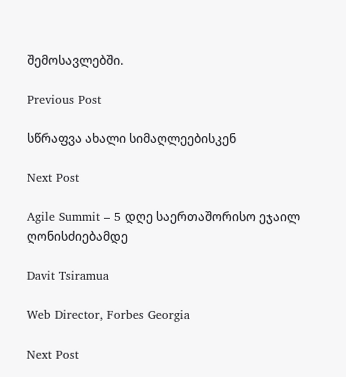შემოსავლებში.

Previous Post

სწრაფვა ახალი სიმაღლეებისკენ

Next Post

Agile Summit – 5 დღე საერთაშორისო ეჯაილ ღონისძიებამდე

Davit Tsiramua

Web Director, Forbes Georgia

Next Post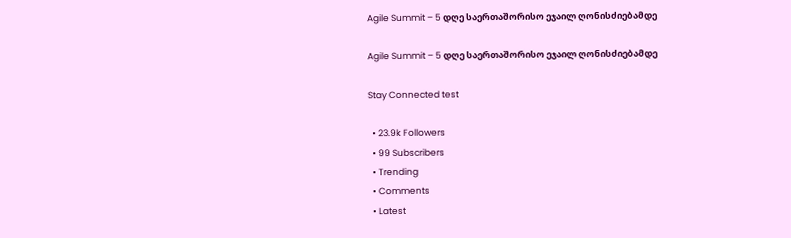Agile Summit – 5 დღე საერთაშორისო ეჯაილ ღონისძიებამდე

Agile Summit – 5 დღე საერთაშორისო ეჯაილ ღონისძიებამდე

Stay Connected test

  • 23.9k Followers
  • 99 Subscribers
  • Trending
  • Comments
  • Latest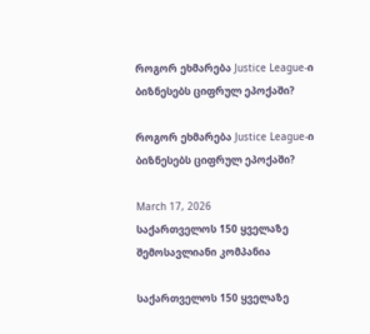როგორ ეხმარება Justice League-ი ბიზნესებს ციფრულ ეპოქაში?

როგორ ეხმარება Justice League-ი ბიზნესებს ციფრულ ეპოქაში?

March 17, 2026
საქართველოს 150 ყველაზე შემოსავლიანი კომპანია

საქართველოს 150 ყველაზე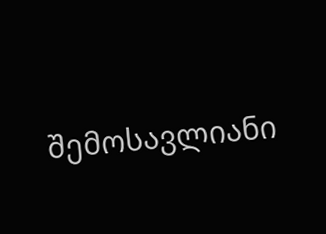შემოსავლიანი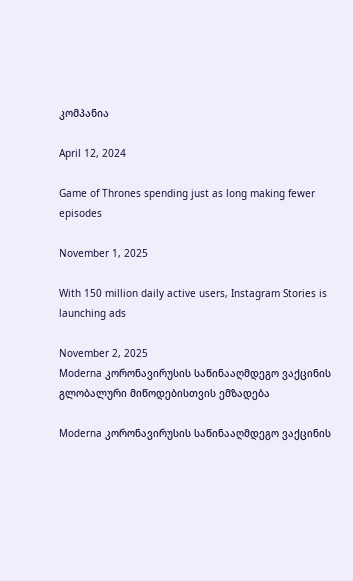კომპანია

April 12, 2024

Game of Thrones spending just as long making fewer episodes

November 1, 2025

With 150 million daily active users, Instagram Stories is launching ads

November 2, 2025
Moderna კორონავირუსის საწინააღმდეგო ვაქცინის გლობალური მიწოდებისთვის ემზადება

Moderna კორონავირუსის საწინააღმდეგო ვაქცინის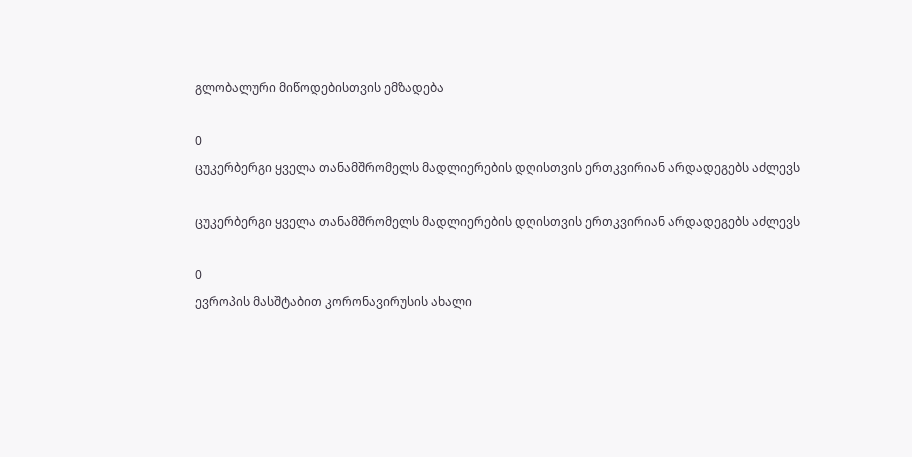გლობალური მიწოდებისთვის ემზადება

0
ცუკერბერგი ყველა თანამშრომელს მადლიერების დღისთვის ერთკვირიან არდადეგებს აძლევს

ცუკერბერგი ყველა თანამშრომელს მადლიერების დღისთვის ერთკვირიან არდადეგებს აძლევს

0
ევროპის მასშტაბით კორონავირუსის ახალი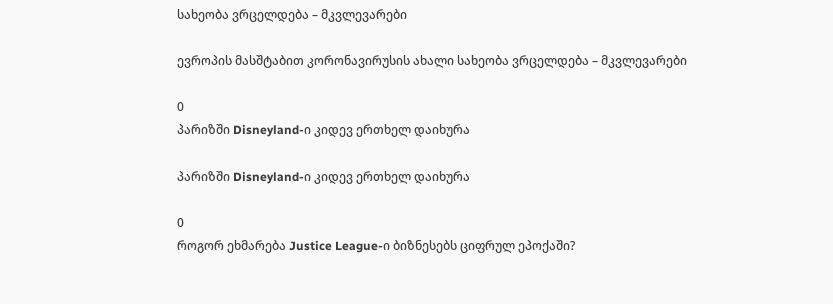სახეობა ვრცელდება – მკვლევარები

ევროპის მასშტაბით კორონავირუსის ახალი სახეობა ვრცელდება – მკვლევარები

0
პარიზში Disneyland-ი კიდევ ერთხელ დაიხურა

პარიზში Disneyland-ი კიდევ ერთხელ დაიხურა

0
როგორ ეხმარება Justice League-ი ბიზნესებს ციფრულ ეპოქაში?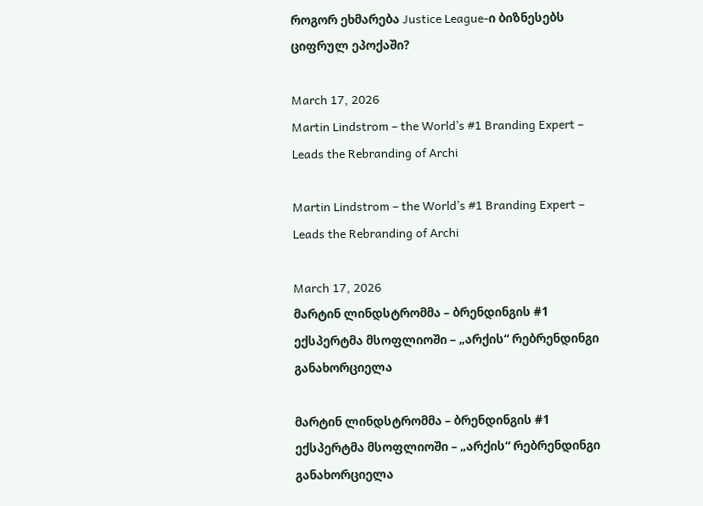როგორ ეხმარება Justice League-ი ბიზნესებს ციფრულ ეპოქაში?

March 17, 2026
Martin Lindstrom – the World’s #1 Branding Expert – Leads the Rebranding of Archi

Martin Lindstrom – the World’s #1 Branding Expert – Leads the Rebranding of Archi

March 17, 2026
მარტინ ლინდსტრომმა – ბრენდინგის #1 ექსპერტმა მსოფლიოში – „არქის“ რებრენდინგი განახორციელა

მარტინ ლინდსტრომმა – ბრენდინგის #1 ექსპერტმა მსოფლიოში – „არქის“ რებრენდინგი განახორციელა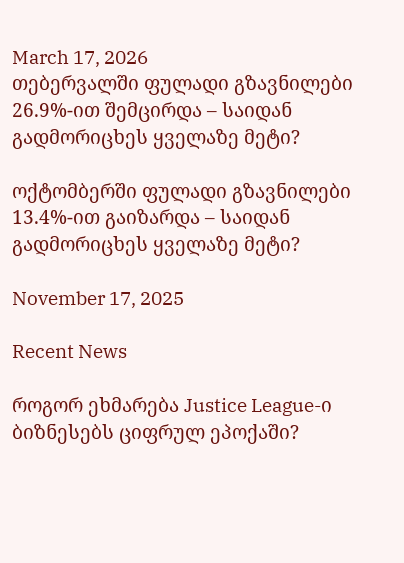March 17, 2026
თებერვალში ფულადი გზავნილები 26.9%-ით შემცირდა – საიდან გადმორიცხეს ყველაზე მეტი?

ოქტომბერში ფულადი გზავნილები 13.4%-ით გაიზარდა – საიდან გადმორიცხეს ყველაზე მეტი?

November 17, 2025

Recent News

როგორ ეხმარება Justice League-ი ბიზნესებს ციფრულ ეპოქაში?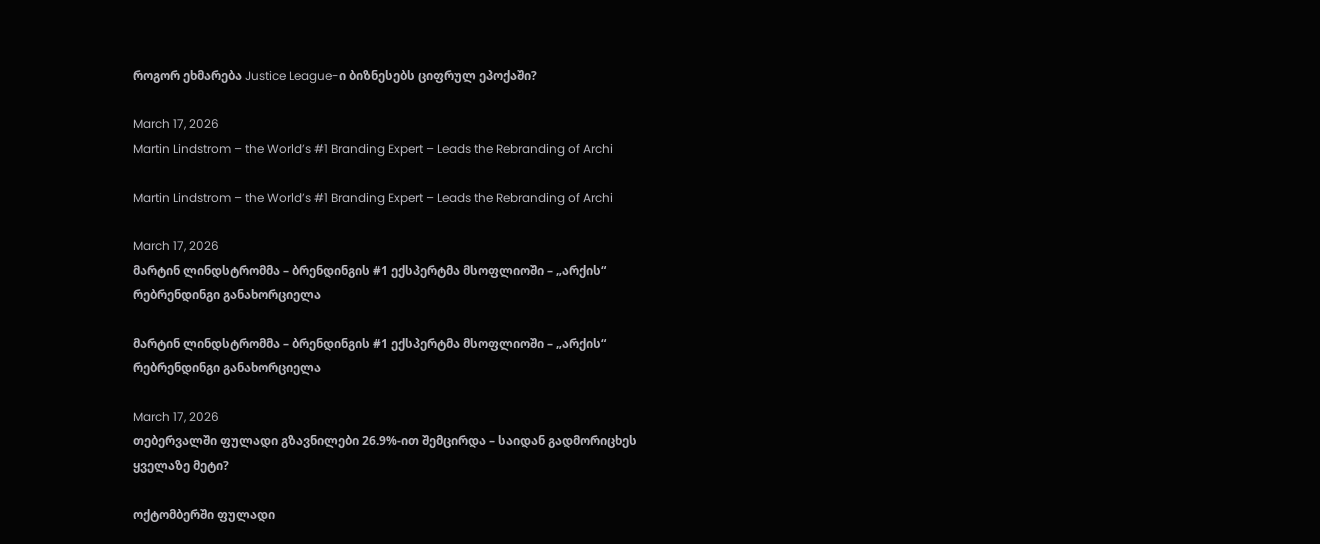როგორ ეხმარება Justice League-ი ბიზნესებს ციფრულ ეპოქაში?

March 17, 2026
Martin Lindstrom – the World’s #1 Branding Expert – Leads the Rebranding of Archi

Martin Lindstrom – the World’s #1 Branding Expert – Leads the Rebranding of Archi

March 17, 2026
მარტინ ლინდსტრომმა – ბრენდინგის #1 ექსპერტმა მსოფლიოში – „არქის“ რებრენდინგი განახორციელა

მარტინ ლინდსტრომმა – ბრენდინგის #1 ექსპერტმა მსოფლიოში – „არქის“ რებრენდინგი განახორციელა

March 17, 2026
თებერვალში ფულადი გზავნილები 26.9%-ით შემცირდა – საიდან გადმორიცხეს ყველაზე მეტი?

ოქტომბერში ფულადი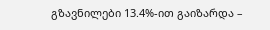გზავნილები 13.4%-ით გაიზარდა –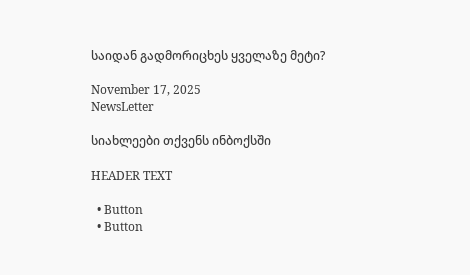საიდან გადმორიცხეს ყველაზე მეტი?

November 17, 2025
NewsLetter

სიახლეები თქვენს ინბოქსში

HEADER TEXT

  • Button
  • Button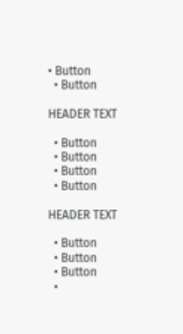• Button
  • Button

HEADER TEXT

  • Button
  • Button
  • Button
  • Button

HEADER TEXT

  • Button
  • Button
  • Button
  •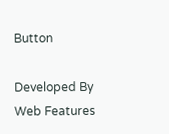Button

Developed By Web Features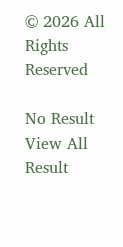© 2026 All Rights Reserved

No Result
View All Result